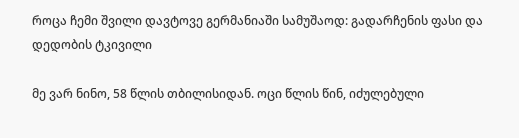როცა ჩემი შვილი დავტოვე გერმანიაში სამუშაოდ: გადარჩენის ფასი და დედობის ტკივილი

მე ვარ ნინო, 58 წლის თბილისიდან. ოცი წლის წინ, იძულებული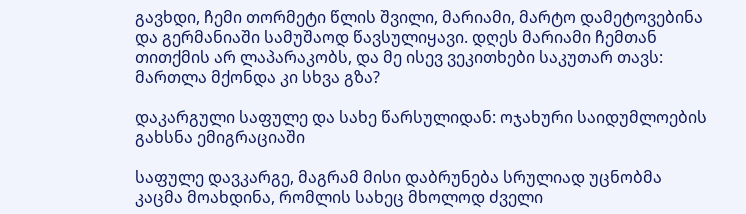გავხდი, ჩემი თორმეტი წლის შვილი, მარიამი, მარტო დამეტოვებინა და გერმანიაში სამუშაოდ წავსულიყავი. დღეს მარიამი ჩემთან თითქმის არ ლაპარაკობს, და მე ისევ ვეკითხები საკუთარ თავს: მართლა მქონდა კი სხვა გზა?

დაკარგული საფულე და სახე წარსულიდან: ოჯახური საიდუმლოების გახსნა ემიგრაციაში

საფულე დავკარგე, მაგრამ მისი დაბრუნება სრულიად უცნობმა კაცმა მოახდინა, რომლის სახეც მხოლოდ ძველი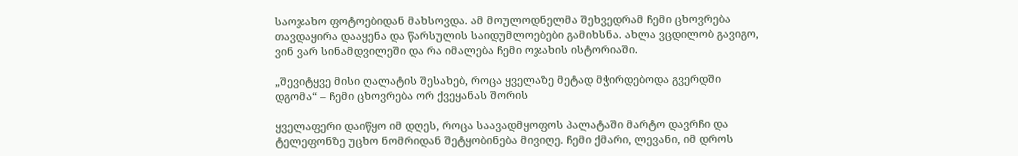საოჯახო ფოტოებიდან მახსოვდა. ამ მოულოდნელმა შეხვედრამ ჩემი ცხოვრება თავდაყირა დააყენა და წარსულის საიდუმლოებები გამიხსნა. ახლა ვცდილობ გავიგო, ვინ ვარ სინამდვილეში და რა იმალება ჩემი ოჯახის ისტორიაში.

„შევიტყვე მისი ღალატის შესახებ, როცა ყველაზე მეტად მჭირდებოდა გვერდში დგომა“ – ჩემი ცხოვრება ორ ქვეყანას შორის

ყველაფერი დაიწყო იმ დღეს, როცა საავადმყოფოს პალატაში მარტო დავრჩი და ტელეფონზე უცხო ნომრიდან შეტყობინება მივიღე. ჩემი ქმარი, ლევანი, იმ დროს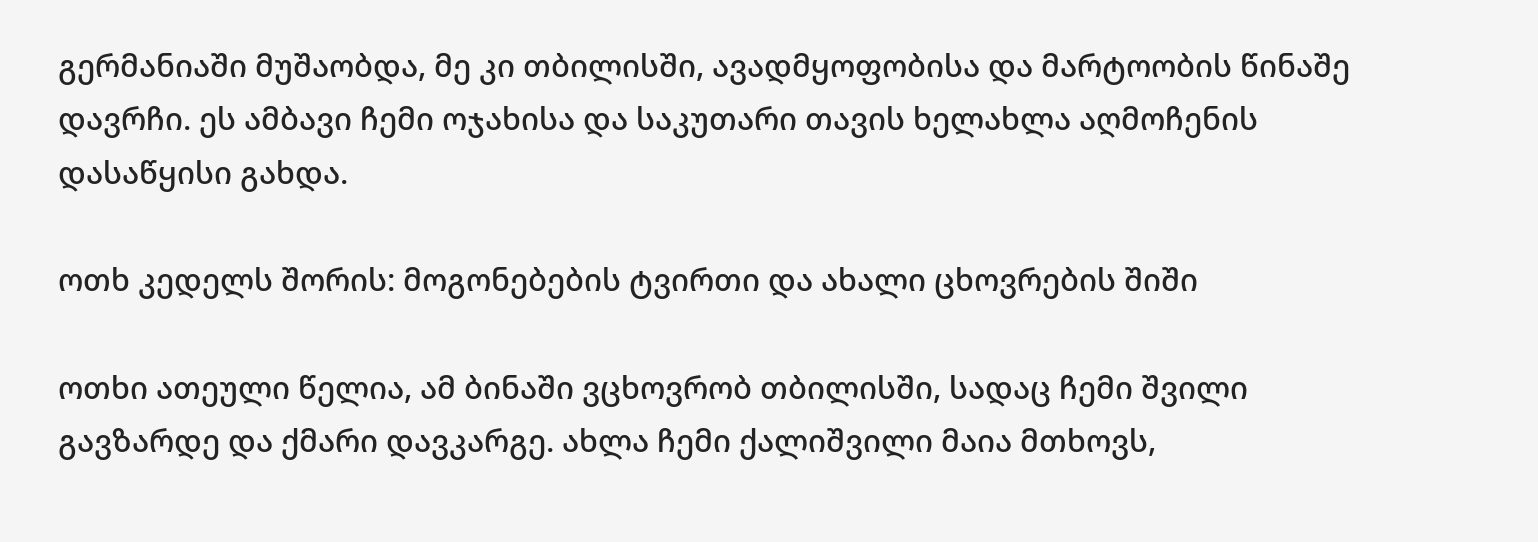გერმანიაში მუშაობდა, მე კი თბილისში, ავადმყოფობისა და მარტოობის წინაშე დავრჩი. ეს ამბავი ჩემი ოჯახისა და საკუთარი თავის ხელახლა აღმოჩენის დასაწყისი გახდა.

ოთხ კედელს შორის: მოგონებების ტვირთი და ახალი ცხოვრების შიში

ოთხი ათეული წელია, ამ ბინაში ვცხოვრობ თბილისში, სადაც ჩემი შვილი გავზარდე და ქმარი დავკარგე. ახლა ჩემი ქალიშვილი მაია მთხოვს,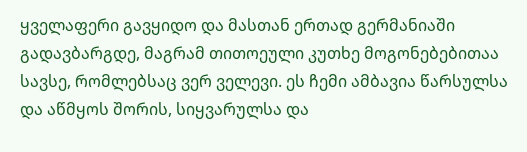ყველაფერი გავყიდო და მასთან ერთად გერმანიაში გადავბარგდე, მაგრამ თითოეული კუთხე მოგონებებითაა სავსე, რომლებსაც ვერ ველევი. ეს ჩემი ამბავია წარსულსა და აწმყოს შორის, სიყვარულსა და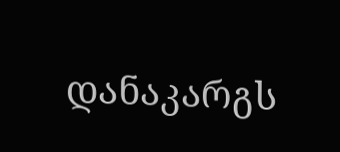დანაკარგს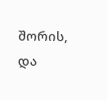შორის, და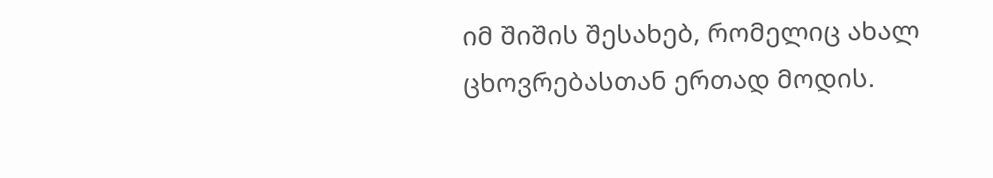იმ შიშის შესახებ, რომელიც ახალ ცხოვრებასთან ერთად მოდის.